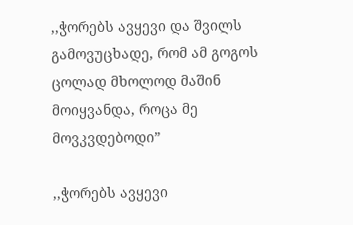,,ჭორებს ავყევი და შვილს გამოვუცხადე, რომ ამ გოგოს ცოლად მხოლოდ მაშინ მოიყვანდა, როცა მე მოვკვდებოდი”

,,ჭორებს ავყევი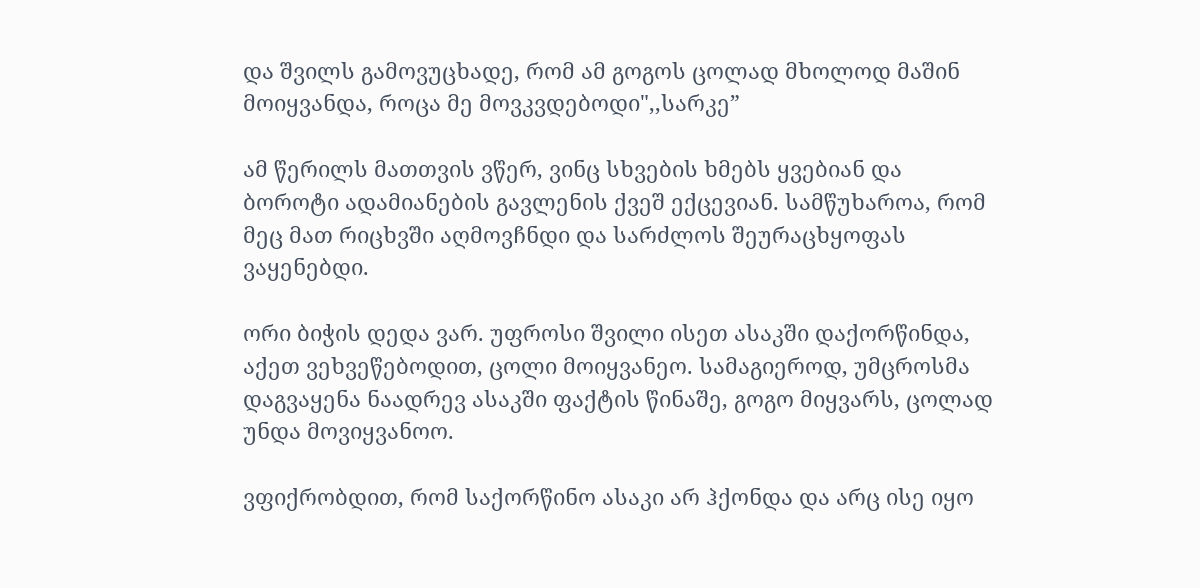და შვილს გამოვუცხადე, რომ ამ გოგოს ცოლად მხოლოდ მაშინ მოიყვანდა, როცა მე მოვკვდებოდი",,სარკე”

ამ წერილს მათთვის ვწერ, ვინც სხვების ხმებს ყვებიან და ბოროტი ადამიანების გავლენის ქვეშ ექცევიან. სამწუხაროა, რომ მეც მათ რიცხვში აღმოვჩნდი და სარძლოს შეურაცხყოფას ვაყენებდი.

ორი ბიჭის დედა ვარ. უფროსი შვილი ისეთ ასაკში დაქორწინდა, აქეთ ვეხვეწებოდით, ცოლი მოიყვანეო. სამაგიეროდ, უმცროსმა დაგვაყენა ნაადრევ ასაკში ფაქტის წინაშე, გოგო მიყვარს, ცოლად უნდა მოვიყვანოო.

ვფიქრობდით, რომ საქორწინო ასაკი არ ჰქონდა და არც ისე იყო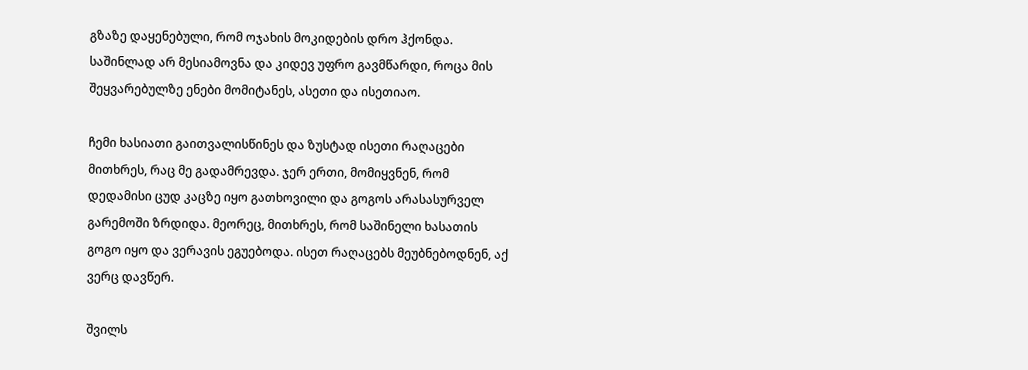გზაზე დაყენებული, რომ ოჯახის მოკიდების დრო ჰქონდა. საშინლად არ მესიამოვნა და კიდევ უფრო გავმწარდი, როცა მის შეყვარებულზე ენები მომიტანეს, ასეთი და ისეთიაო.

ჩემი ხასიათი გაითვალისწინეს და ზუსტად ისეთი რაღაცები მითხრეს, რაც მე გადამრევდა. ჯერ ერთი, მომიყვნენ, რომ დედამისი ცუდ კაცზე იყო გათხოვილი და გოგოს არასასურველ გარემოში ზრდიდა. მეორეც, მითხრეს, რომ საშინელი ხასათის გოგო იყო და ვერავის ეგუებოდა. ისეთ რაღაცებს მეუბნებოდნენ, აქ ვერც დავწერ.

შვილს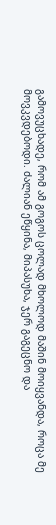გამოვუცხადე, რომ ამ გოგოს ცოლად მხოლოდ მაშინ მოიყვანდა, როცა მე მოვკვდებოდი. ძალიან ეწყინა, მიპასუხა, ჯერ გაგეცნო და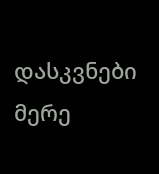დასკვნები მერე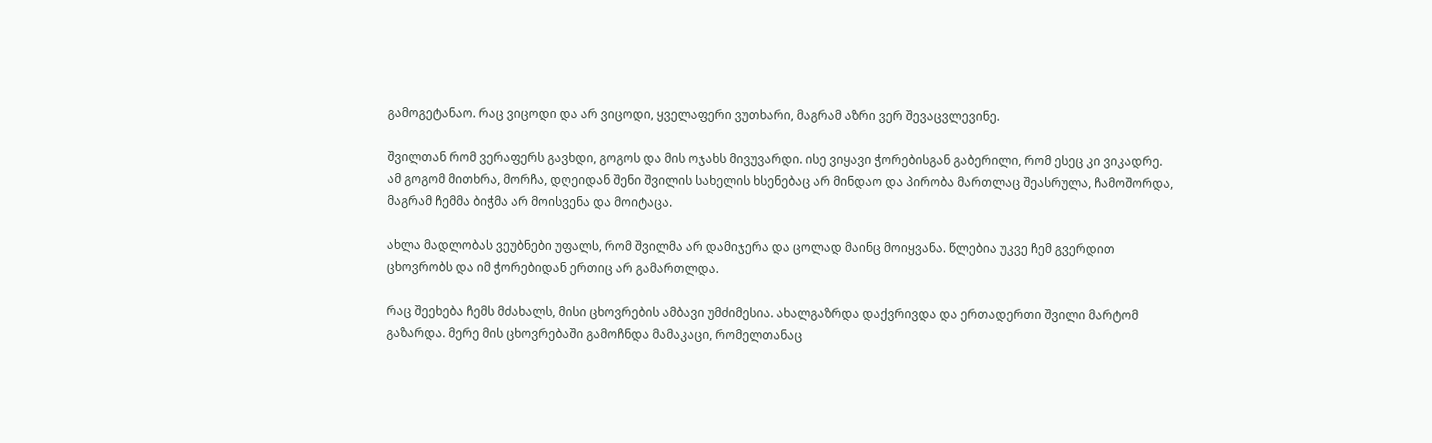გამოგეტანაო. რაც ვიცოდი და არ ვიცოდი, ყველაფერი ვუთხარი, მაგრამ აზრი ვერ შევაცვლევინე.

შვილთან რომ ვერაფერს გავხდი, გოგოს და მის ოჯახს მივუვარდი. ისე ვიყავი ჭორებისგან გაბერილი, რომ ესეც კი ვიკადრე. ამ გოგომ მითხრა, მორჩა, დღეიდან შენი შვილის სახელის ხსენებაც არ მინდაო და პირობა მართლაც შეასრულა, ჩამოშორდა, მაგრამ ჩემმა ბიჭმა არ მოისვენა და მოიტაცა.

ახლა მადლობას ვეუბნები უფალს, რომ შვილმა არ დამიჯერა და ცოლად მაინც მოიყვანა. წლებია უკვე ჩემ გვერდით ცხოვრობს და იმ ჭორებიდან ერთიც არ გამართლდა.

რაც შეეხება ჩემს მძახალს, მისი ცხოვრების ამბავი უმძიმესია. ახალგაზრდა დაქვრივდა და ერთადერთი შვილი მარტომ გაზარდა. მერე მის ცხოვრებაში გამოჩნდა მამაკაცი, რომელთანაც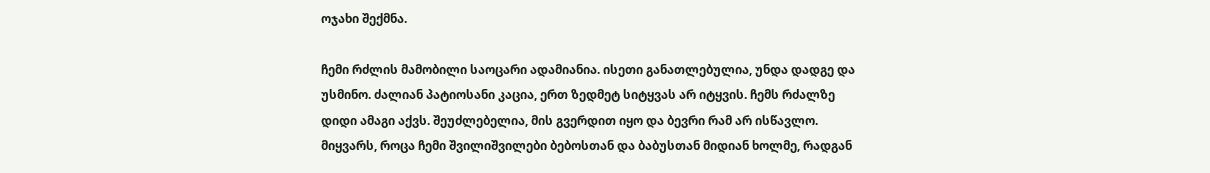ოჯახი შექმნა.

ჩემი რძლის მამობილი საოცარი ადამიანია. ისეთი განათლებულია, უნდა დადგე და უსმინო. ძალიან პატიოსანი კაცია, ერთ ზედმეტ სიტყვას არ იტყვის. ჩემს რძალზე დიდი ამაგი აქვს. შეუძლებელია, მის გვერდით იყო და ბევრი რამ არ ისწავლო. მიყვარს, როცა ჩემი შვილიშვილები ბებოსთან და ბაბუსთან მიდიან ხოლმე, რადგან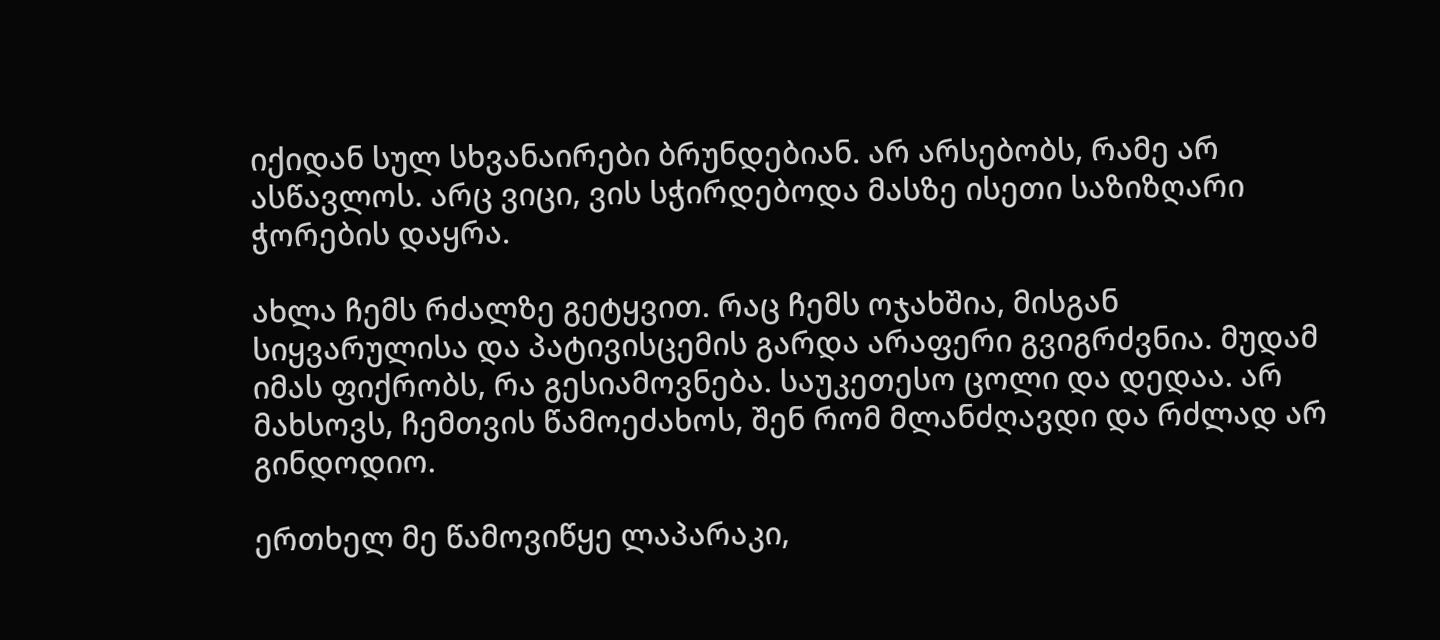იქიდან სულ სხვანაირები ბრუნდებიან. არ არსებობს, რამე არ ასწავლოს. არც ვიცი, ვის სჭირდებოდა მასზე ისეთი საზიზღარი ჭორების დაყრა.

ახლა ჩემს რძალზე გეტყვით. რაც ჩემს ოჯახშია, მისგან სიყვარულისა და პატივისცემის გარდა არაფერი გვიგრძვნია. მუდამ იმას ფიქრობს, რა გესიამოვნება. საუკეთესო ცოლი და დედაა. არ მახსოვს, ჩემთვის წამოეძახოს, შენ რომ მლანძღავდი და რძლად არ გინდოდიო.

ერთხელ მე წამოვიწყე ლაპარაკი,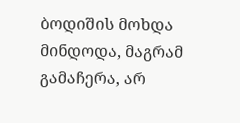ბოდიშის მოხდა მინდოდა, მაგრამ გამაჩერა, არ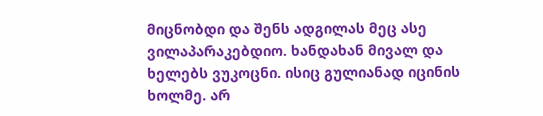მიცნობდი და შენს ადგილას მეც ასე ვილაპარაკებდიო. ხანდახან მივალ და ხელებს ვუკოცნი. ისიც გულიანად იცინის ხოლმე. არ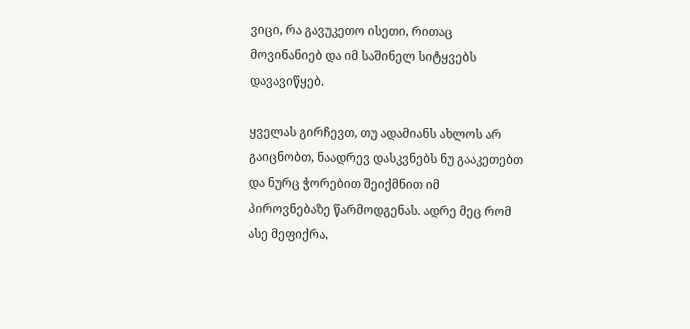ვიცი, რა გავუკეთო ისეთი, რითაც მოვინანიებ და იმ საშინელ სიტყვებს დავავიწყებ.

ყველას გირჩევთ, თუ ადამიანს ახლოს არ გაიცნობთ, ნაადრევ დასკვნებს ნუ გააკეთებთ და ნურც ჭორებით შეიქმნით იმ პიროვნებაზე წარმოდგენას. ადრე მეც რომ ასე მეფიქრა,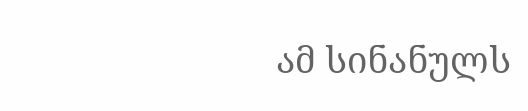ამ სინანულს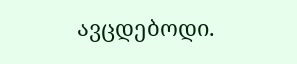ავცდებოდი.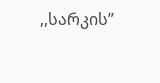,,სარკის”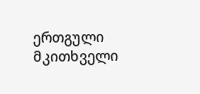ერთგული მკითხველი